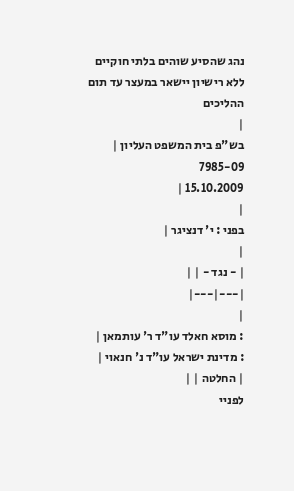נהג שהסיע שוהים בלתי חוקיים ללא רישיון יישאר במעצר עד תום ההליכים
|
בש"פ בית המשפט העליון |
7985-09
15.10.2009 |
|
בפני : י' דנציגר |
|
| - נגד - | |
|---|---|
|
: מוסא חאלד עו"ד ר' עותמאן |
: מדינת ישראל עו"ד נ' חנאוי |
| החלטה | |
לפניי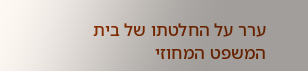ערר על החלטתו של בית המשפט המחוזי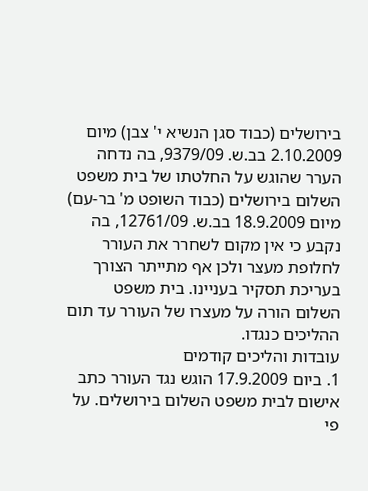בירושלים (כבוד סגן הנשיא י' צבן) מיום 2.10.2009 בב.ש. 9379/09, בה נדחה הערר שהוגש על החלטתו של בית משפט השלום בירושלים (כבוד השופט מ' בר-עם) מיום 18.9.2009 בב.ש. 12761/09, בה נקבע כי אין מקום לשחרר את העורר לחלופת מעצר ולכן אף מתייתר הצורך בעריכת תסקיר בעניינו. בית משפט השלום הורה על מעצרו של העורר עד תום ההליכים כנגדו.
עובדות והליכים קודמים
1. ביום 17.9.2009 הוגש נגד העורר כתב אישום לבית משפט השלום בירושלים. על פי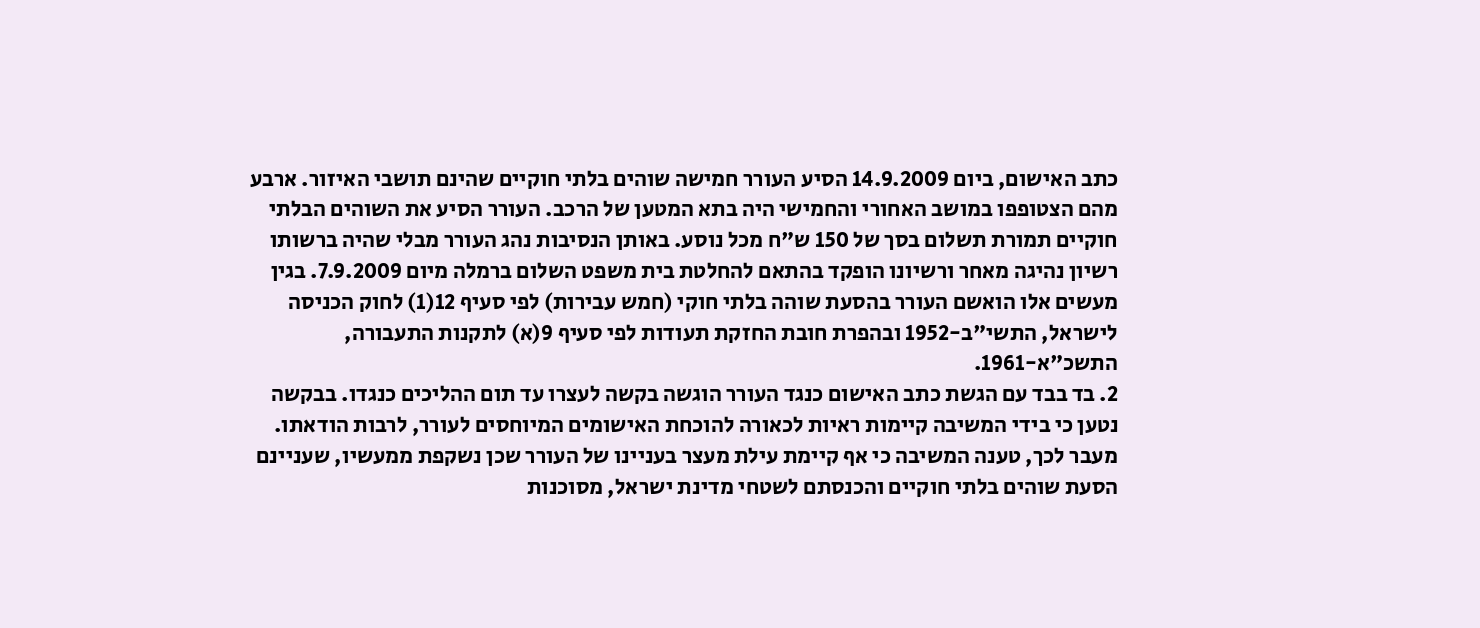כתב האישום, ביום 14.9.2009 הסיע העורר חמישה שוהים בלתי חוקיים שהינם תושבי האיזור. ארבע מהם הצטופפו במושב האחורי והחמישי היה בתא המטען של הרכב. העורר הסיע את השוהים הבלתי חוקיים תמורת תשלום בסך של 150 ש"ח מכל נוסע. באותן הנסיבות נהג העורר מבלי שהיה ברשותו רשיון נהיגה מאחר ורשיונו הופקד בהתאם להחלטת בית משפט השלום ברמלה מיום 7.9.2009. בגין מעשים אלו הואשם העורר בהסעת שוהה בלתי חוקי (חמש עבירות) לפי סעיף 12(1) לחוק הכניסה לישראל, התשי"ב-1952 ובהפרת חובת החזקת תעודות לפי סעיף 9(א) לתקנות התעבורה, התשכ"א-1961.
2. בד בבד עם הגשת כתב האישום כנגד העורר הוגשה בקשה לעצרו עד תום ההליכים כנגדו. בבקשה נטען כי בידי המשיבה קיימות ראיות לכאורה להוכחת האישומים המיוחסים לעורר, לרבות הודאתו. מעבר לכך, טענה המשיבה כי אף קיימת עילת מעצר בעניינו של העורר שכן נשקפת ממעשיו, שעניינם הסעת שוהים בלתי חוקיים והכנסתם לשטחי מדינת ישראל, מסוכנות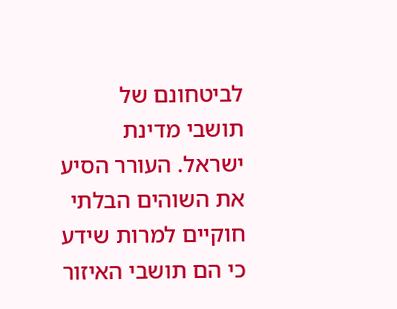לביטחונם של תושבי מדינת ישראל. העורר הסיע את השוהים הבלתי חוקיים למרות שידע כי הם תושבי האיזור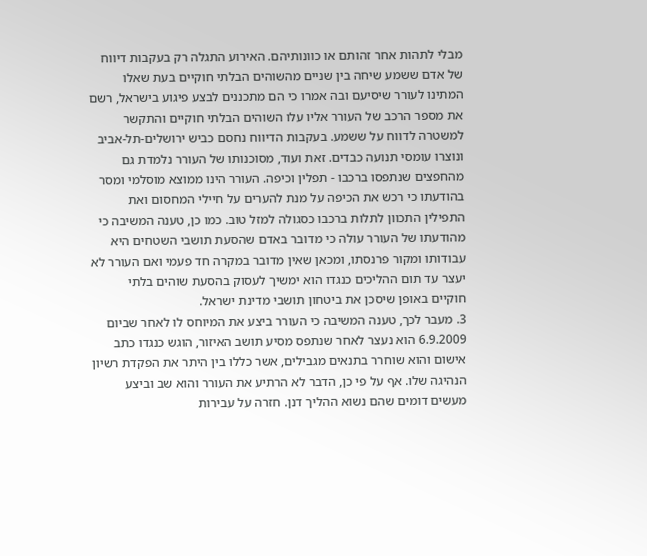מבלי לתהות אחר זהותם או כוונותיהם. האירוע התגלה רק בעקבות דיווח של אדם ששמע שיחה בין שניים מהשוהים הבלתי חוקיים בעת שאלו המתינו לעורר שיסיעם ובה אמרו כי הם מתכננים לבצע פיגוע בישראל, רשם את מספר הרכב של העורר אליו עלו השוהים הבלתי חוקיים והתקשר למשטרה לדווח על ששמע. בעקבות הדיווח נחסם כביש ירושלים-תל-אביב ונוצרו עומסי תנועה כבדים. זאת ועוד, מסוכנותו של העורר נלמדת גם מהחפצים שנתפסו ברכבו - תפלין וכיפה. העורר הינו ממוצא מוסלמי ומסר בהודעתו כי רכש את הכיפה על מנת להערים על חיילי המחסום ואת התפילין התכוון לתלות ברכבו כסגולה למזל טוב. כמו כן, טענה המשיבה כי מהודעתו של העורר עולה כי מדובר באדם שהסעת תושבי השטחים היא עבודותו ומקור פרנסתו, ומכאן שאין מדובר במקרה חד פעמי ואם העורר לא יעצר עד תום ההליכים כנגדו הוא ימשיך לעסוק בהסעת שוהים בלתי חוקיים באופן שיסכן את ביטחון תושבי מדינת ישראל.
3. מעבר לכך, טענה המשיבה כי העורר ביצע את המיוחס לו לאחר שביום 6.9.2009 הוא נעצר לאחר שנתפס מסיע תושב האיזור, הוגש כנגדו כתב אישום והוא שוחרר בתנאים מגבילים, אשר כללו בין היתר את הפקדת רשיון הנהיגה שלו. אף על פי כן, הדבר לא הרתיע את העורר והוא שב וביצע מעשים דומים שהם נשוא ההליך דנן. חזרה על עבירות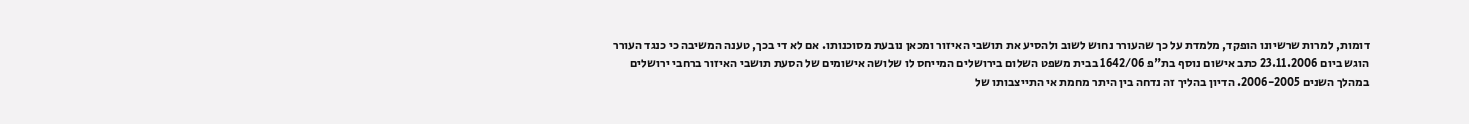דומות, למרות שרשיונו הופקד, מלמדת על כך שהעורר נחוש לשוב ולהסיע את תושבי האיזור ומכאן נובעת מסוכנותו. אם לא די בכך, טענה המשיבה כי כנגד העורר הוגש ביום 23.11.2006 כתב אישום נוסף בת"פ 1642/06 בבית משפט השלום בירושלים המייחס לו שלושה אישומים של הסעת תושבי האיזור ברחבי ירושלים במהלך השנים 2006-2005. הדיון בהליך זה נדחה בין היתר מחמת אי התייצבותו של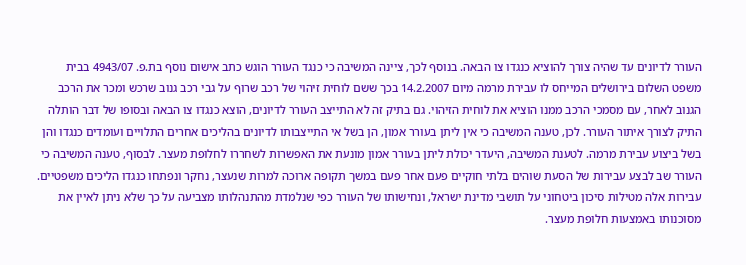העורר לדיונים עד שהיה צורך להוציא כנגדו צו הבאה. בנוסף לכך, ציינה המשיבה כי כנגד העורר הוגש כתב אישום נוסף בת.פ. 4943/07 בבית משפט השלום בירושלים המייחס לו עבירת מרמה מיום 14.2.2007 בכך ששם לוחית זיהוי של רכב שרוף על גבי רכב גנוב שרכש ומכר את הרכב הגנוב לאחר, עם מסמכי הרכב ממנו הוציא את לוחית הזיהוי. גם בתיק זה לא התייצב העורר לדיונים, הוצא כנגדו צו הבאה ובסופו של דבר הותלה התיק לצורך איתור העורר. לכן, טענה המשיבה כי אין ליתן בעורר אמון, הן בשל אי התייצבותו לדיונים בהליכים אחרים התלויים ועומדים כנגדו והן בשל ביצוע עבירת מרמה. לטענת המשיבה, היעדר יכולת ליתן בעורר אמון מונעת את האפשרות לשחררו לחלופת מעצר. לבסוף, טענה המשיבה כי העורר שב לבצע עבירות של הסעת שוהים בלתי חוקיים פעם אחר פעם במשך תקופה ארוכה למרות שנעצר, נחקר ונפתחו כנגדו הליכים משפטיים. עבירות אלה מטילות סיכון ביטחוני על תושבי מדינת ישראל, ונחישותו של העורר כפי שנלמדת מהתנהלותו מצביעה על כך שלא ניתן לאיין את מסוכנותו באמצעות חלופת מעצר.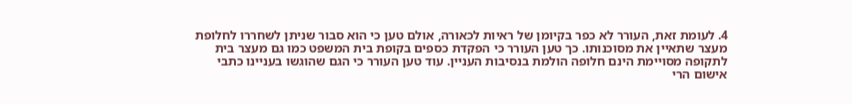4. לעומת זאת, העורר לא כפר בקיומן של ראיות לכאורה, אולם טען כי הוא סבור שניתן לשחררו לחלופת מעצר שתאיין את מסוכנותו. כך טען העורר כי הפקדת כספים בקופת בית המשפט כמו גם מעצר בית לתקופה מסויימת הינם חלופה הולמת בנסיבות העניין. עוד טען העורר כי הגם שהוגשו בעניינו כתבי אישום הרי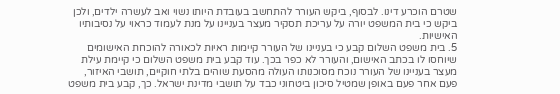שטרם הוכרע דינו. לבסוף, ביקש העורר להתחשב בעובדת היותו נשוי ואב לעשרה ילדים, ולכן ביקש כי בית המשפט יורה על עריכת תסקיר מעצר בעניינו על מנת לעמוד כראוי על נסיבותיו האישיות.
5. בית משפט השלום קבע כי בעניינו של העורר קיימות ראיות לכאורה להוכחת האישומים שיוחסו לו בכתב האישום, והעורר לא כפר בכך. עוד קבע בית משפט השלום כי קיימת עילת מעצר בעניינו של העורר נוכח מסוכנותו העולה מהסעת שוהים בלתי חוקיים, תושבי האיזור, פעם אחר פעם באופן שמטיל סיכון ביטחוני כבד על תושבי מדינת ישראל. כך, קבע בית משפט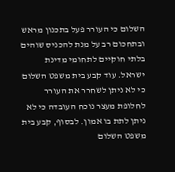השלום כי העורר פעל בתכנון מראש ובתחכום רב על מנת להכניס שוהים בלתי חוקיים לתחומי מדינת ישראל. עוד קבע בית משפט השלום כי לא ניתן לשחרר את העורר לחלופת מעצר נוכח העובדה כי לא ניתן לתת בו אמון. לבסוף, קבע בית משפט השלום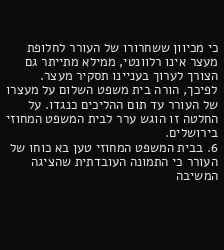כי מכיוון ששחרורו של העורר לחלופת מעצר אינו רלוונטי, ממילא מתייתר גם הצורך לערוך בעניינו תסקיר מעצר. לפיכך, הורה בית משפט השלום על מעצרו של העורר עד תום ההליכים כנגדו. על החלטה זו הוגש ערר לבית המשפט המחוזי בירושלים.
6. בבית המשפט המחוזי טען בא כוחו של העורר כי התמונה העובדתית שהציגה המשיבה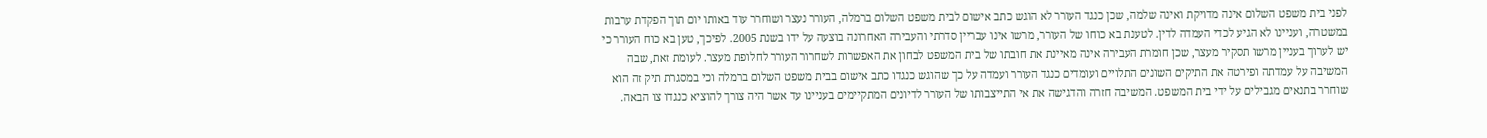לפני בית משפט השלום אינה מדויקת ואינה שלמה, שכן כנגד העורר לא הוגש כתב אישום לבית משפט השלום ברמלה, העורר נעצר ושוחרר עוד באותו יום תוך הפקדת ערבות במשטרה, ועניינו לא הגיע לכדי העמדה לדין. לטענת בא כוחו של העורר, מרשו אינו עבריין סדרתי והעבירה האחרונה בוצעה על ידו בשנת 2005. לפיכך, טען בא כוח העורר כי יש לערוך בעניין מרשו תסקיר מעצר, שכן חומרת העבירה אינה מאיינת את חובתו של בית המשפט לבחון את האפשרות לשחרור העורר לחלופת מעצר. לעומת זאת, שבה המשיבה על עמדתה ופירטה את התיקים השונים התלויים ועומדים כנגד העורר ועמדה על כך שהוגש כנגדו כתב אישום בבית משפט השלום ברמלה וכי במסגרת תיק זה הוא שוחרר בתנאים מגבילים על ידי בית המשפט. המשיבה חזרה והדגישה את אי התייצבותו של העורר לדיונים המתקיימים בעניינו עד אשר היה צורך להוציא כנגדו צו הבאה.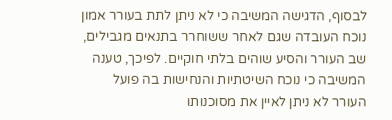לבסוף, הדגישה המשיבה כי לא ניתן לתת בעורר אמון נוכח העובדה שגם לאחר ששוחרר בתנאים מגבילים, שב העורר והסיע שוהים בלתי חוקיים. לפיכך, טענה המשיבה כי נוכח השיטתיות והנחישות בה פועל העורר לא ניתן לאיין את מסוכנותו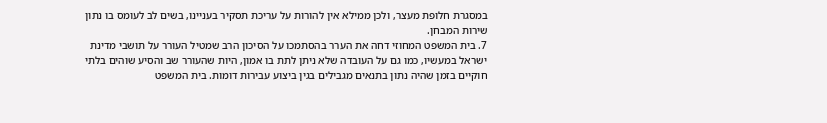במסגרת חלופת מעצר, ולכן ממילא אין להורות על עריכת תסקיר בעניינו, בשים לב לעומס בו נתון שירות המבחן.
7. בית המשפט המחוזי דחה את הערר בהסתמכו על הסיכון הרב שמטיל העורר על תושבי מדינת ישראל במעשיו, כמו גם על העובדה שלא ניתן לתת בו אמון, היות שהעורר שב והסיע שוהים בלתי חוקיים בזמן שהיה נתון בתנאים מגבילים בגין ביצוע עבירות דומות. בית המשפט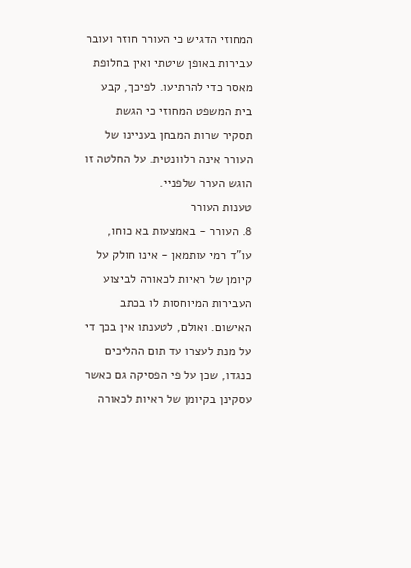המחוזי הדגיש כי העורר חוזר ועובר עבירות באופן שיטתי ואין בחלופת מאסר כדי להרתיעו. לפיכך, קבע בית המשפט המחוזי כי הגשת תסקיר שרות המבחן בעניינו של העורר אינה רלוונטית. על החלטה זו הוגש הערר שלפניי.
טענות העורר
8. העורר - באמצעות בא כוחו, עו"ד רמי עותמאן - אינו חולק על קיומן של ראיות לכאורה לביצוע העבירות המיוחסות לו בכתב האישום. ואולם, לטענתו אין בכך די על מנת לעצרו עד תום ההליכים כנגדו, שכן על פי הפסיקה גם כאשר עסקינן בקיומן של ראיות לכאורה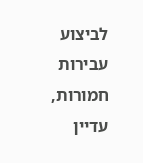לביצוע עבירות חמורות, עדיין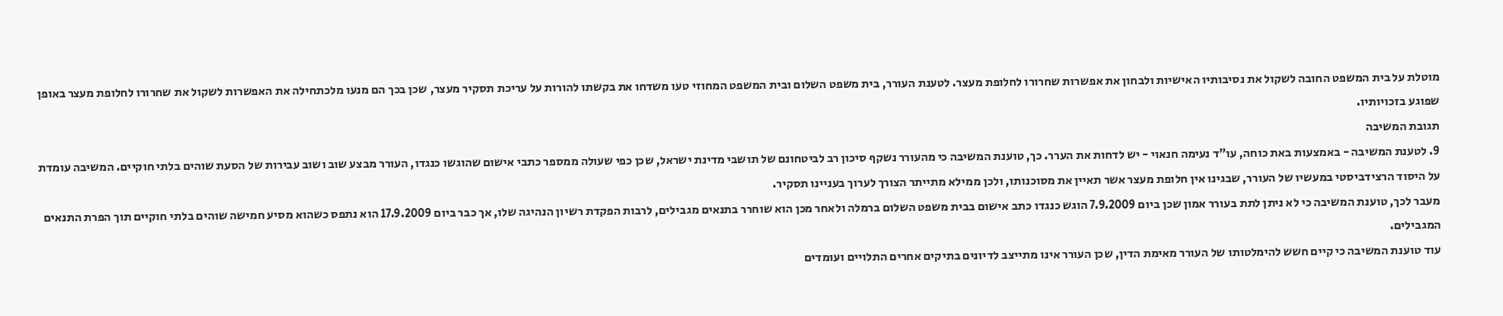מוטלת על בית המשפט החובה לשקול את נסיבותיו האישיות ולבחון את אפשרות שחרורו לחלופת מעצר. לטענת העורר, בית משפט השלום ובית המשפט המחוזי טעו משדחו את בקשתו להורות על עריכת תסקיר מעצר, שכן בכך הם מנעו מלכתחילה את האפשרות לשקול את שחרורו לחלופת מעצר באופן שפוגע בזכויותיו.
תגובת המשיבה
9. לטענת המשיבה - באמצעות באת כוחה, עו"ד נעימה חנאוי - יש לדחות את הערר. כך, טוענת המשיבה כי מהעורר נשקף סיכון רב לביטחונם של תושבי מדינת ישראל, שכן כפי שעולה ממספר כתבי אישום שהוגשו כנגדו, העורר מבצע שוב ושוב עבירות של הסעת שוהים בלתי חוקיים. המשיבה עומדת על היסוד הרצידביסטי במעשיו של העורר, שבגינו אין חלופת מעצר אשר תאיין את מסוכנותו, ולכן ממילא מתייתר הצורך לערוך בעניינו תסקיר.
מעבר לכך, טוענת המשיבה כי לא ניתן לתת בעורר אמון שכן ביום 7.9.2009 הוגש כנגדו כתב אישום בבית משפט השלום ברמלה ולאחר מכן הוא שוחרר בתנאים מגבילים, לרבות הפקדת רשיון הנהיגה שלו, אך כבר ביום 17.9.2009 הוא נתפס כשהוא מסיע חמישה שוהים בלתי חוקיים תוך הפרת התנאים המגבילים.
עוד טוענת המשיבה כי קיים חשש להימלטותו של העורר מאימת הדין, שכן העורר אינו מתייצב לדיונים בתיקים אחרים התלויים ועומדים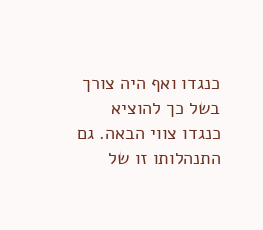כנגדו ואף היה צורך בשל כך להוציא כנגדו צווי הבאה. גם התנהלותו זו של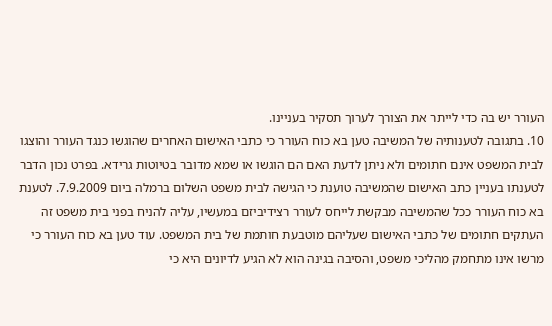העורר יש בה כדי לייתר את הצורך לערוך תסקיר בעניינו.
10. בתגובה לטענותיה של המשיבה טען בא כוח העורר כי כתבי האישום האחרים שהוגשו כנגד העורר והוצגו לבית המשפט אינם חתומים ולא ניתן לדעת האם הם הוגשו או שמא מדובר בטיוטות גרידא. בפרט נכון הדבר לטענתו בעניין כתב האישום שהמשיבה טוענת כי הגישה לבית משפט השלום ברמלה ביום 7.9.2009. לטענת בא כוח העורר ככל שהמשיבה מבקשת לייחס לעורר רצידיביזם במעשיו, עליה להניח בפני בית משפט זה העתקים חתומים של כתבי האישום שעליהם מוטבעת חותמת של בית המשפט. עוד טען בא כוח העורר כי מרשו אינו מתחמק מהליכי משפט, והסיבה בגינה הוא לא הגיע לדיונים היא כי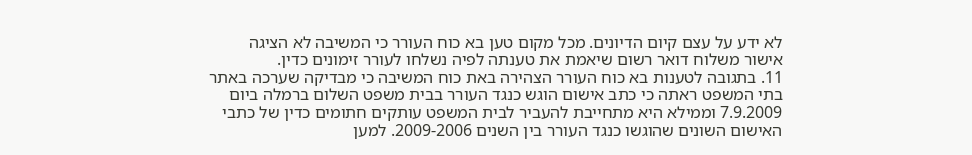לא ידע על עצם קיום הדיונים. מכל מקום טען בא כוח העורר כי המשיבה לא הציגה אישור משלוח דואר רשום שיאמת את טענתה לפיה נשלחו לעורר זימונים כדין.
11. בתגובה לטענות בא כוח העורר הצהירה באת כוח המשיבה כי מבדיקה שערכה באתר בתי המשפט ראתה כי כתב אישום הוגש כנגד העורר בבית משפט השלום ברמלה ביום 7.9.2009 וממילא היא מתחייבת להעביר לבית המשפט עותקים חתומים כדין של כתבי האישום השונים שהוגשו כנגד העורר בין השנים 2009-2006. למען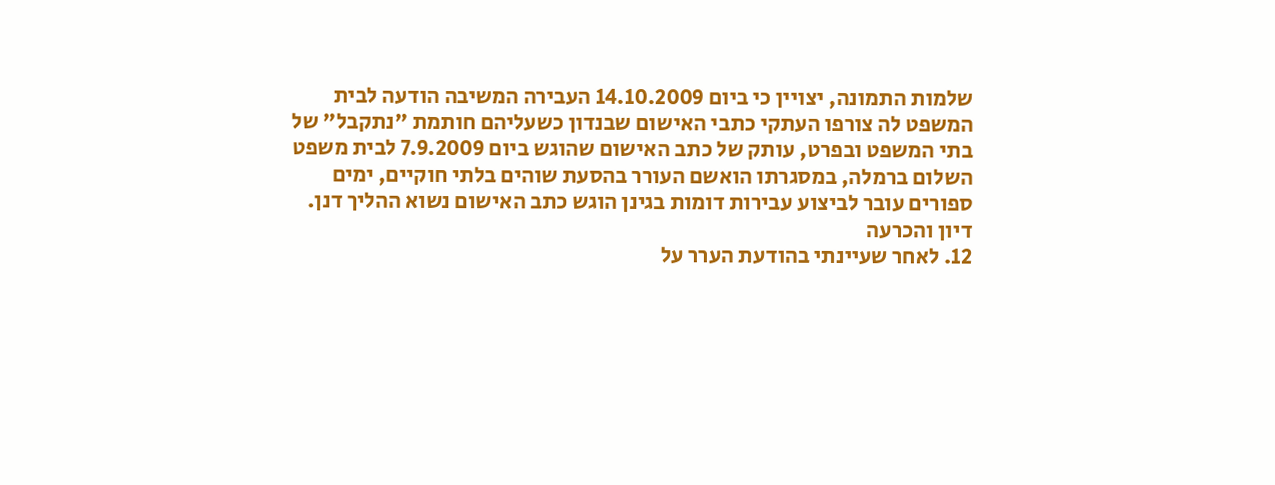שלמות התמונה, יצויין כי ביום 14.10.2009 העבירה המשיבה הודעה לבית המשפט לה צורפו העתקי כתבי האישום שבנדון כשעליהם חותמת "נתקבל" של בתי המשפט ובפרט, עותק של כתב האישום שהוגש ביום 7.9.2009 לבית משפט השלום ברמלה, במסגרתו הואשם העורר בהסעת שוהים בלתי חוקיים, ימים ספורים עובר לביצוע עבירות דומות בגינן הוגש כתב האישום נשוא ההליך דנן.
דיון והכרעה
12. לאחר שעיינתי בהודעת הערר על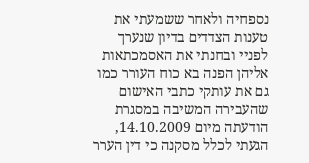נספחיה ולאחר ששמעתי את טענות הצדדים בדיון שנערך לפניי ובחנתי את האסמכתאות אליהן הפנה בא כוח העורר כמו גם את עותקי כתבי האישום שהעבירה המשיבה במסגרת הודעתה מיום 14.10.2009, הגעתי לכלל מסקנה כי דין הערר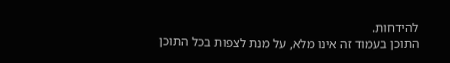להידחות.
התוכן בעמוד זה אינו מלא, על מנת לצפות בכל התוכן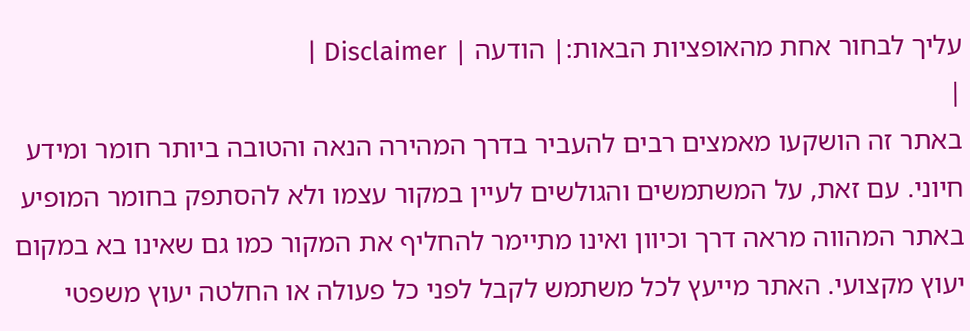עליך לבחור אחת מהאופציות הבאות:| הודעה | Disclaimer |
|
באתר זה הושקעו מאמצים רבים להעביר בדרך המהירה הנאה והטובה ביותר חומר ומידע חיוני. עם זאת, על המשתמשים והגולשים לעיין במקור עצמו ולא להסתפק בחומר המופיע באתר המהווה מראה דרך וכיוון ואינו מתיימר להחליף את המקור כמו גם שאינו בא במקום יעוץ מקצועי. האתר מייעץ לכל משתמש לקבל לפני כל פעולה או החלטה יעוץ משפטי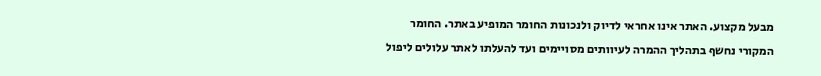מבעל מקצוע. האתר אינו אחראי לדיוק ולנכונות החומר המופיע באתר. החומר המקורי נחשף בתהליך ההמרה לעיוותים מסויימים ועד להעלתו לאתר עלולים ליפול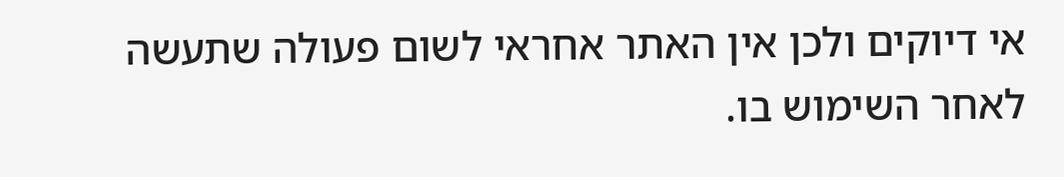אי דיוקים ולכן אין האתר אחראי לשום פעולה שתעשה לאחר השימוש בו.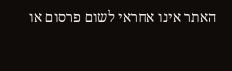האתר אינו אחראי לשום פרסום או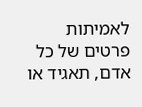לאמיתות פרטים של כל אדם, תאגיד או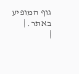גוף המופיע באתר. |
|